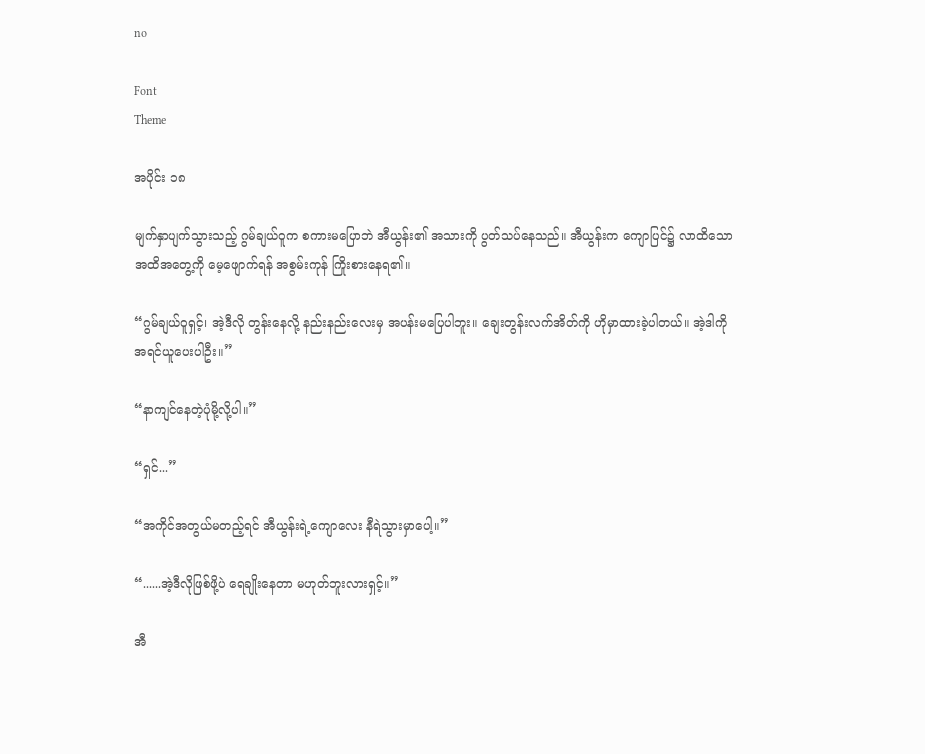no

Font
Theme

အပိုင်း ၁၈

မျက်နှာပျက်သွားသည့် ဂွမ်ချယ်ဝူက စကားမပြောဘဲ အီယွန်း၏ အသားကို ပွတ်သပ်နေသည်။ အီယွန်းက ကျောပြင်၌ လာထိသော အထိအတွေ့ကို မေ့ဖျောက်ရန် အစွမ်းကုန် ကြိုးစားနေရ၏။

“ဂွမ်ချယ်ဝူရှင့်၊ အဲ့ဒီလို တွန်းနေလို့ နည်းနည်းလေးမှ အပန်းမပြေပါဘူး။ ချေးတွန်းလက်အိတ်ကို ဟိုမှာထားခဲ့ပါတယ်။ အဲ့ဒါကို အရင်ယူပေးပါဦး။”

“နာကျင်နေတဲ့ပုံမို့လို့ပါ။”

“ရှင်...”

“အကိုင်အတွယ်မတည့်ရင် အီယွန်းရဲ့ကျောလေး နီရဲသွားမှာပေါ့။”

“......အဲ့ဒီလိုဖြစ်ဖို့ပဲ ရေချိုးနေတာ မဟုတ်ဘူးလားရှင့်။”

အီ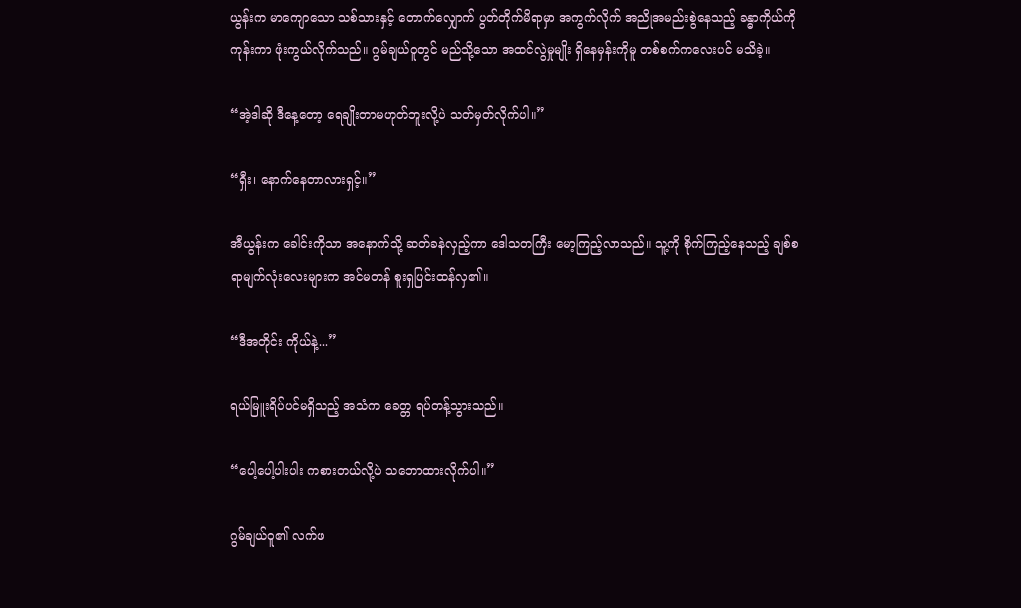ယွန်းက မာကျောသော သစ်သားနှင့် တောက်လျှောက် ပွတ်တိုက်မိရာမှာ အကွက်လိုက် အညိုအမည်းစွဲနေသည့် ခန္ဓာကိုယ်ကို ကုန်းကာ ဖုံးကွယ်လိုက်သည်။ ဂွမ်ချယ်ဝူတွင် မည်သို့သော အထင်လွဲမှုမျိုး ရှိနေမှန်းကိုမူ တစ်စက်ကလေးပင် မသိခဲ့။

“အဲ့ဒါဆို ဒီနေ့တော့ ရေချိုးတာမဟုတ်ဘူးလို့ပဲ သတ်မှတ်လိုက်ပါ။”

“ရှီး၊ နောက်နေတာလားရှင့်။”

အီယွန်းက ခေါင်းကိုသာ အနောက်သို့ ဆတ်ခနဲလှည့်ကာ ဒေါသတကြီး မော့ကြည့်လာသည်။ သူ့ကို စိုက်ကြည့်နေသည့် ချစ်စရာမျက်လုံးလေးများက အင်မတန် စူးရှပြင်းထန်လှ၏။

“ဒီအတိုင်း ကိုယ်နဲ့...”

ရယ်မြူးရိပ်ပင်မရှိသည့် အသံက ခေတ္တ ရပ်တန့်သွားသည်။

“ပေါ့ပေါ့ပါးပါး ကစားတယ်လို့ပဲ သဘောထားလိုက်ပါ။”

ဂွမ်ချယ်ဝူ၏ လက်ဖ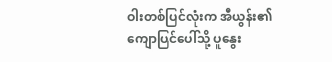ဝါးတစ်ပြင်လုံးက အီယွန်း၏ ကျောပြင်ပေါ်သို့ ပူနွေး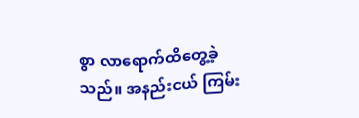စွာ လာရောက်ထိတွေ့ခဲ့သည်။ အနည်းငယ် ကြမ်း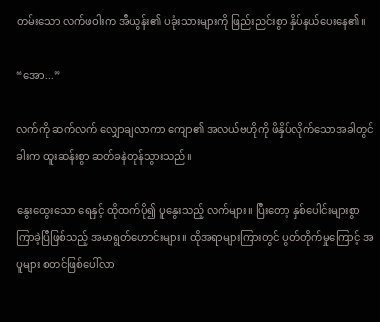တမ်းသော လက်ဖဝါးက အီယွန်း၏ ပခုံးသားများကို ဖြည်းညင်းစွာ နှိပ်နယ်ပေးနေ၏။

“အော...”

လက်ကို ဆက်လက် လျှောချလာကာ ကျော၏ အလယ်ဗဟိုကို ဖိနှိပ်လိုက်သောအခါတွင် ခါးက ထူးဆန်းစွာ ဆတ်ခနဲတုန်သွားသည်။

နွေးထွေးသော ရေနှင့် ထိုထက်ပို၍ ပူနွေးသည့် လက်များ။ ပြီးတော့ နှစ်ပေါင်းများစွာ ကြာခဲ့ပြီဖြစ်သည့် အမာရွတ်ဟောင်းများ။ ထိုအရာများကြားတွင် ပွတ်တိုက်မှုကြောင့် အပူများ စတင်ဖြစ်ပေါ်လာ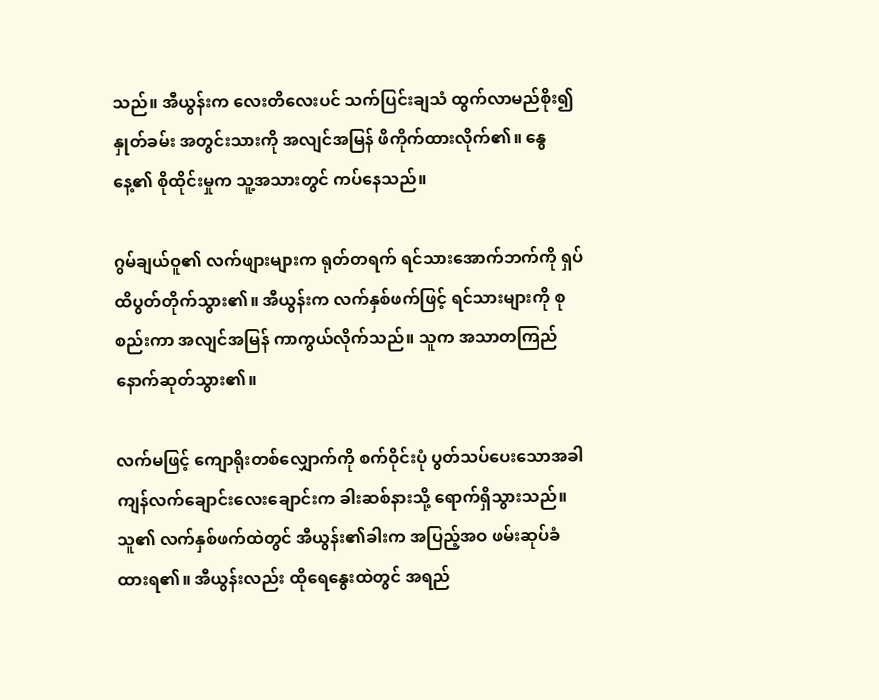သည်။ အီယွန်းက လေးတိလေးပင် သက်ပြင်းချသံ ထွက်လာမည်စိုး၍ နှုတ်ခမ်း အတွင်းသားကို အလျင်အမြန် ဖိကိုက်ထားလိုက်၏။ နွေနေ့၏ စိုထိုင်းမှုက သူ့အသားတွင် ကပ်နေသည်။

ဂွမ်ချယ်ဝူ၏ လက်ဖျားများက ရုတ်တရက် ရင်သားအောက်ဘက်ကို ရှပ်ထိပွတ်တိုက်သွား၏။ အီယွန်းက လက်နှစ်ဖက်ဖြင့် ရင်သားများကို စုစည်းကာ အလျင်အမြန် ကာကွယ်လိုက်သည်။ သူက အသာတကြည် နောက်ဆုတ်သွား၏။

လက်မဖြင့် ကျောရိုးတစ်လျှောက်ကို စက်ဝိုင်းပုံ ပွတ်သပ်ပေးသောအခါ ကျန်လက်ချောင်းလေးချောင်းက ခါးဆစ်နားသို့ ရောက်ရှိသွားသည်။ သူ၏ လက်နှစ်ဖက်ထဲတွင် အီယွန်း၏ခါးက အပြည့်အဝ ဖမ်းဆုပ်ခံထားရ၏။ အီယွန်းလည်း ထိုရေနွေးထဲတွင် အရည်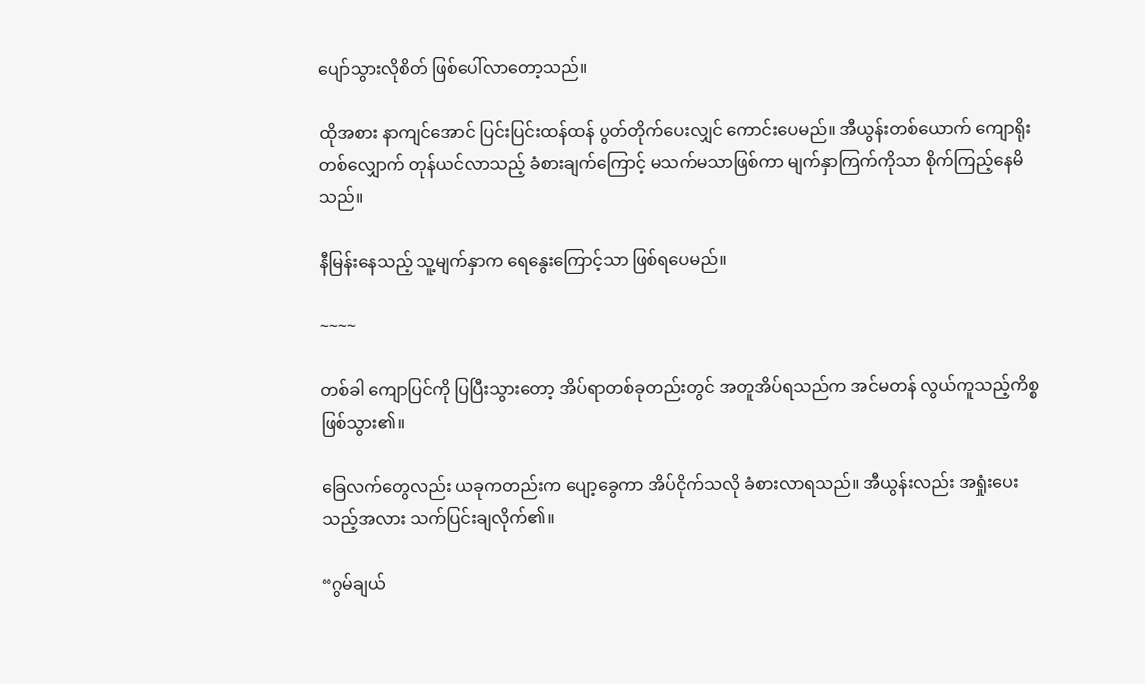ပျော်သွားလိုစိတ် ဖြစ်ပေါ်လာတော့သည်။

ထိုအစား နာကျင်အောင် ပြင်းပြင်းထန်ထန် ပွတ်တိုက်ပေးလျှင် ကောင်းပေမည်။ အီယွန်းတစ်ယောက် ကျောရိုးတစ်လျှောက် တုန်ယင်လာသည့် ခံစားချက်ကြောင့် မသက်မသာဖြစ်ကာ မျက်နှာကြက်ကိုသာ စိုက်ကြည့်နေမိသည်။

နီမြန်းနေသည့် သူ့မျက်နှာက ရေနွေးကြောင့်သာ ဖြစ်ရပေမည်။

~~~~

တစ်ခါ ကျောပြင်ကို ပြပြီးသွားတော့ အိပ်ရာတစ်ခုတည်းတွင် အတူအိပ်ရသည်က အင်မတန် လွယ်ကူသည့်ကိစ္စ ဖြစ်သွား၏။

ခြေလက်တွေလည်း ယခုကတည်းက ပျော့ခွေကာ အိပ်ငိုက်သလို ခံစားလာရသည်။ အီယွန်းလည်း အရှုံးပေးသည့်အလား သက်ပြင်းချလိုက်၏။

“ဂွမ်ချယ်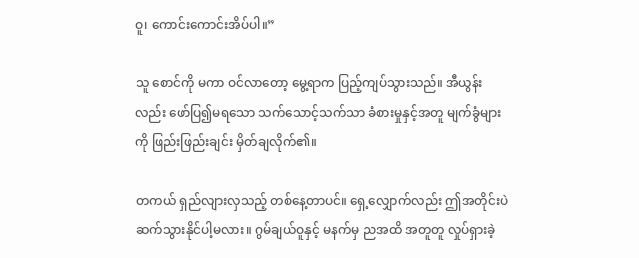ဝူ၊ ကောင်းကောင်းအိပ်ပါ။”

သူ စောင်ကို မကာ ဝင်လာတော့ မွေ့ရာက ပြည့်ကျပ်သွားသည်။ အီယွန်းလည်း ဖော်ပြ၍မရသော သက်သောင့်သက်သာ ခံစားမှုနှင့်အတူ မျက်ခွံများကို ဖြည်းဖြည်းချင်း မှိတ်ချလိုက်၏။

တကယ် ရှည်လျားလှသည့် တစ်နေ့တာပင်။ ရှေ့လျှောက်လည်း ဤအတိုင်းပဲ ဆက်သွားနိုင်ပါ့မလား။ ဂွမ်ချယ်ဝူနှင့် မနက်မှ ညအထိ အတူတူ လှုပ်ရှားခဲ့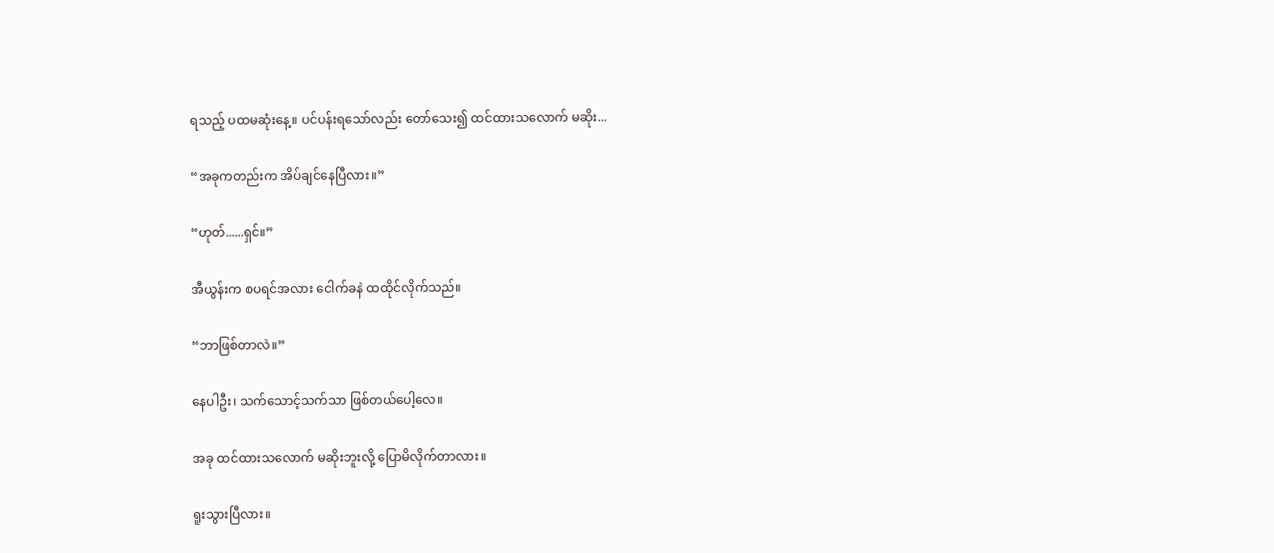ရသည့် ပထမဆုံးနေ့။ ပင်ပန်းရသော်လည်း တော်သေး၍ ထင်ထားသလောက် မဆိုး...

“အခုကတည်းက အိပ်ချင်နေပြီလား။”

“ဟုတ်......ရှင်။”

အီယွန်းက စပရင်အလား ငေါက်ခနဲ ထထိုင်လိုက်သည်။

“ဘာဖြစ်တာလဲ။”

နေပါဦး၊ သက်သောင့်သက်သာ ဖြစ်တယ်ပေါ့လေ။

အခု ထင်ထားသလောက် မဆိုးဘူးလို့ ပြောမိလိုက်တာလား။

ရူးသွားပြီလား။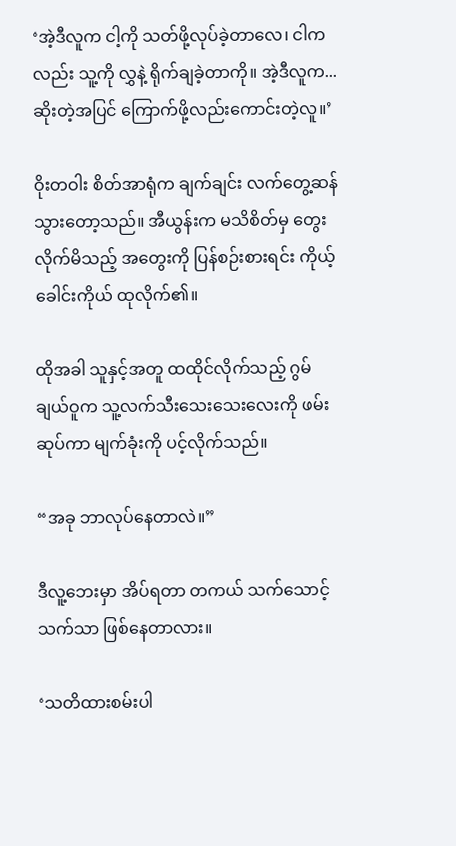‘အဲ့ဒီလူက ငါ့ကို သတ်ဖို့လုပ်ခဲ့တာလေ၊ ငါကလည်း သူ့ကို လွှနဲ့ ရိုက်ချခဲ့တာကို။ အဲ့ဒီလူက... ဆိုးတဲ့အပြင် ကြောက်ဖို့လည်းကောင်းတဲ့လူ။’

ဝိုးတဝါး စိတ်အာရုံက ချက်ချင်း လက်တွေ့ဆန်သွားတော့သည်။ အီယွန်းက မသိစိတ်မှ တွေးလိုက်မိသည့် အတွေးကို ပြန်စဉ်းစားရင်း ကိုယ့်ခေါင်းကိုယ် ထုလိုက်၏။

ထိုအခါ သူနှင့်အတူ ထထိုင်လိုက်သည့် ဂွမ်ချယ်ဝူက သူ့လက်သီးသေးသေးလေးကို ဖမ်းဆုပ်ကာ မျက်ခုံးကို ပင့်လိုက်သည်။

“အခု ဘာလုပ်နေတာလဲ။”

ဒီလူ့ဘေးမှာ အိပ်ရတာ တကယ် သက်သောင့်သက်သာ ဖြစ်နေတာလား။

‘သတိထားစမ်းပါ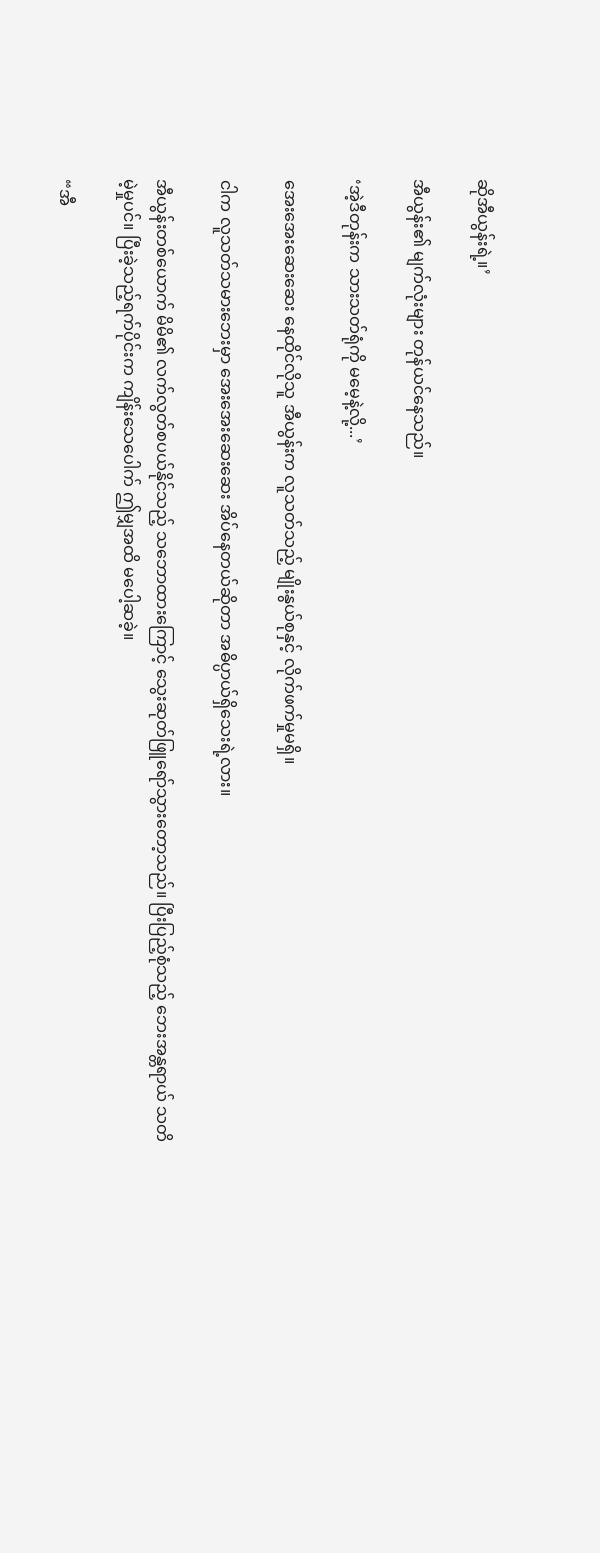ဆိုအီယွန်းရဲ့။’

အီယွန်း၏ မျက်လုံးများ တုန်ယင်နေသည်။

‘အဲ့ဒီတုန်းက သားသတ်ရုံကို မမေ့နဲ့လို့...’

အေးအေးဆေးဆေး နေထိုင်လိုသူ အီယွန်းက လူသတ်သည့် မျိုးနွယ်စုနှင့် လိုက်ဖက်မှုမရှိ။

ငါက လူသတ်သမားဘေးမှာ အေးအေးဆေးဆေး အိပ်နေတယ်ဆိုတာ အဓိပ္ပာယ်ရှိသေးရဲ့လား။

အီယွန်းတစ်ယောက် မိမိ၏ လက်လွတ်စပယ်နိုင်သည့် သဘောထားကြောင့် သွေးဆုတ်ဖြူရော်သွားတော့သည်။ ပြီးပြည့်စုံသည့် ဘေးအန္တရာယ် သတိမဲ့မှုပင်။ ပြီးခဲ့သည့်ရက်ပိုင်းက ကျိန်းသေပေါက် ဤမျှအထိ မပေါ့ဆခဲ့။

“အီ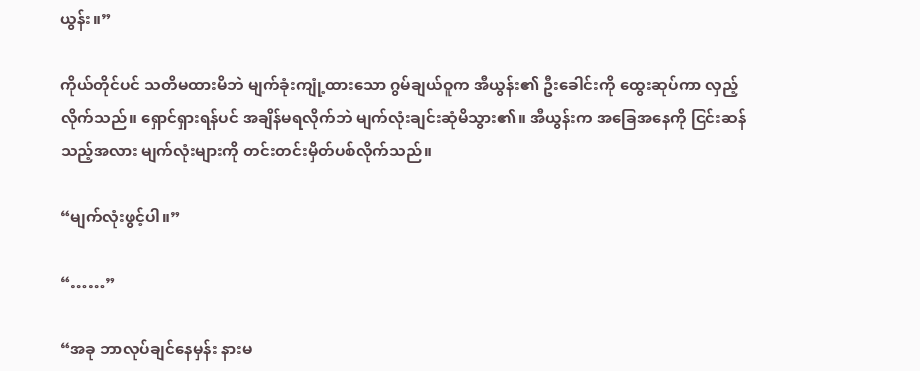ယွန်း။”

ကိုယ်တိုင်ပင် သတိမထားမိဘဲ မျက်ခုံးကျုံ့ထားသော ဂွမ်ချယ်ဝူက အီယွန်း၏ ဦးခေါင်းကို ထွေးဆုပ်ကာ လှည့်လိုက်သည်။ ရှောင်ရှားရန်ပင် အချိန်မရလိုက်ဘဲ မျက်လုံးချင်းဆုံမိသွား၏။ အီယွန်းက အခြေအနေကို ငြင်းဆန်သည့်အလား မျက်လုံးများကို တင်းတင်းမှိတ်ပစ်လိုက်သည်။

“မျက်လုံးဖွင့်ပါ။”

“……”

“အခု ဘာလုပ်ချင်နေမှန်း နားမ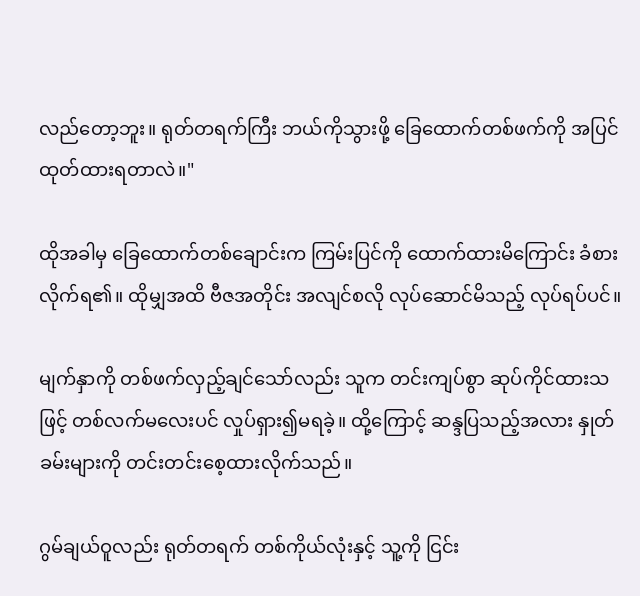လည်တော့ဘူး။ ရုတ်တရက်ကြီး ဘယ်ကိုသွားဖို့ ခြေထောက်တစ်ဖက်ကို အပြင်ထုတ်ထားရတာလဲ။"

ထိုအခါမှ ခြေထောက်တစ်ချောင်းက ကြမ်းပြင်ကို ထောက်ထားမိကြောင်း ခံစားလိုက်ရ၏။ ထိုမျှအထိ ဗီဇအတိုင်း အလျင်စလို လုပ်ဆောင်မိသည့် လုပ်ရပ်ပင်။

မျက်နှာကို တစ်ဖက်လှည့်ချင်သော်လည်း သူက တင်းကျပ်စွာ ဆုပ်ကိုင်ထားသဖြင့် တစ်လက်မလေးပင် လှုပ်ရှား၍မရခဲ့။ ထို့ကြောင့် ဆန္ဒပြသည့်အလား နှုတ်ခမ်းများကို တင်းတင်းစေ့ထားလိုက်သည်။

ဂွမ်ချယ်ဝူလည်း ရုတ်တရက် တစ်ကိုယ်လုံးနှင့် သူ့ကို ငြင်း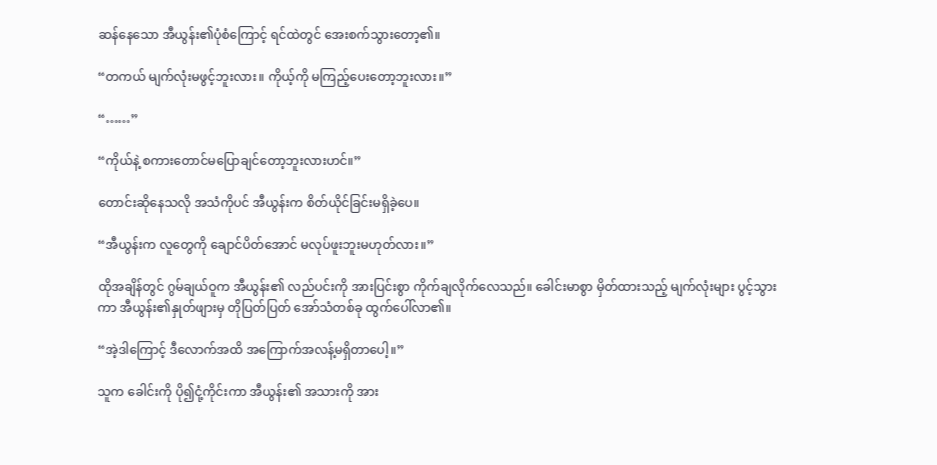ဆန်နေသော အီယွန်း၏ပုံစံကြောင့် ရင်ထဲတွင် အေးစက်သွားတော့၏။

“တကယ် မျက်လုံးမဖွင့်ဘူးလား။ ကိုယ့်ကို မကြည့်ပေးတော့ဘူးလား။”

“……”

“ကိုယ်နဲ့ စကားတောင်မပြောချင်တော့ဘူးလားဟင်။”

တောင်းဆိုနေသလို အသံကိုပင် အီယွန်းက စိတ်ယိုင်ခြင်းမရှိခဲ့ပေ။

“အီယွန်းက လူတွေကို ချောင်ပိတ်အောင် မလုပ်ဖူးဘူးမဟုတ်လား။”

ထိုအချိန်တွင် ဂွမ်ချယ်ဝူက အီယွန်း၏ လည်ပင်းကို အားပြင်းစွာ ကိုက်ချလိုက်လေသည်။ ခေါင်းမာစွာ မှိတ်ထားသည့် မျက်လုံးများ ပွင့်သွားကာ အီယွန်း၏နှုတ်ဖျားမှ တိုပြတ်ပြတ် အော်သံတစ်ခု ထွက်ပေါ်လာ၏။

“အဲ့ဒါကြောင့် ဒီလောက်အထိ အကြောက်အလန့်မရှိတာပေါ့။”

သူက ခေါင်းကို ပို၍ငုံ့ကိုင်းကာ အီယွန်း၏ အသားကို အား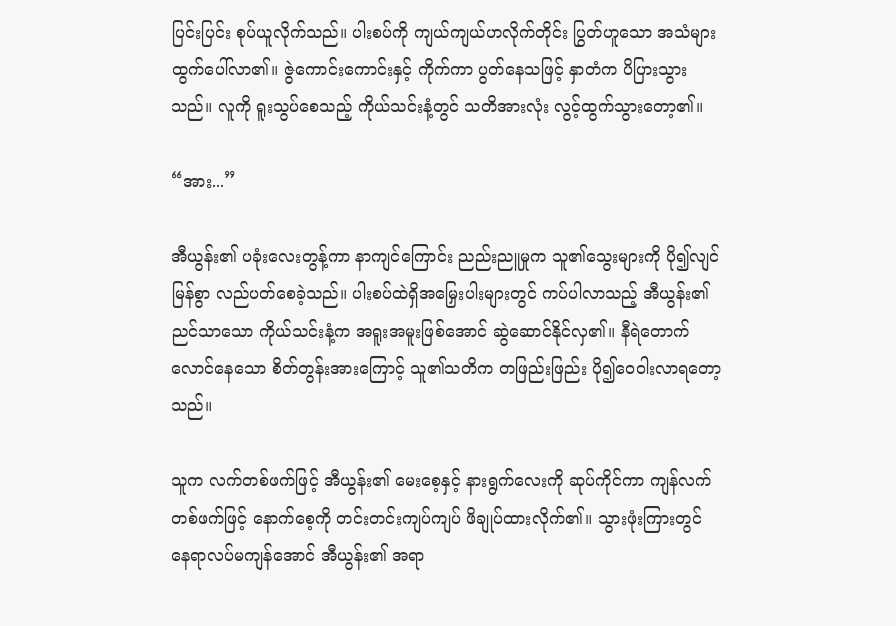ပြင်းပြင်း စုပ်ယူလိုက်သည်။ ပါးစပ်ကို ကျယ်ကျယ်ဟလိုက်တိုင်း ပြွတ်ဟူသော အသံများ ထွက်ပေါ်လာ၏။ ဇွဲကောင်းကောင်းနှင့် ကိုက်ကာ ပွတ်နေသဖြင့် နှာတံက ပိပြားသွားသည်။ လူကို ရူးသွပ်စေသည့် ကိုယ်သင်းနံ့တွင် သတိအားလုံး လွင့်ထွက်သွားတော့၏။

“အား...”

အီယွန်း၏ ပခုံးလေးတွန့်ကာ နာကျင်ကြောင်း ညည်းညူမှုက သူ၏သွေးများကို ပို၍လျင်မြန်စွာ လည်ပတ်စေခဲ့သည်။ ပါးစပ်ထဲရှိအမြှေးပါးများတွင် ကပ်ပါလာသည့် အီယွန်း၏ ညင်သာသော ကိုယ်သင်းနံ့က အရူးအမူးဖြစ်အောင် ဆွဲဆောင်နိုင်လှ၏။ နီရဲတောက်လောင်နေသော စိတ်တွန်းအားကြောင့် သူ၏သတိက တဖြည်းဖြည်း ပို၍ဝေဝါးလာရတော့သည်။

သူက လက်တစ်ဖက်ဖြင့် အီယွန်း၏ မေးစေ့နှင့် နားရွက်လေးကို ဆုပ်ကိုင်ကာ ကျန်လက်တစ်ဖက်ဖြင့် နောက်စေ့ကို တင်းတင်းကျပ်ကျပ် ဖိချုပ်ထားလိုက်၏။ သွားဖုံးကြားတွင် နေရာလပ်မကျန်အောင် အီယွန်း၏ အရာ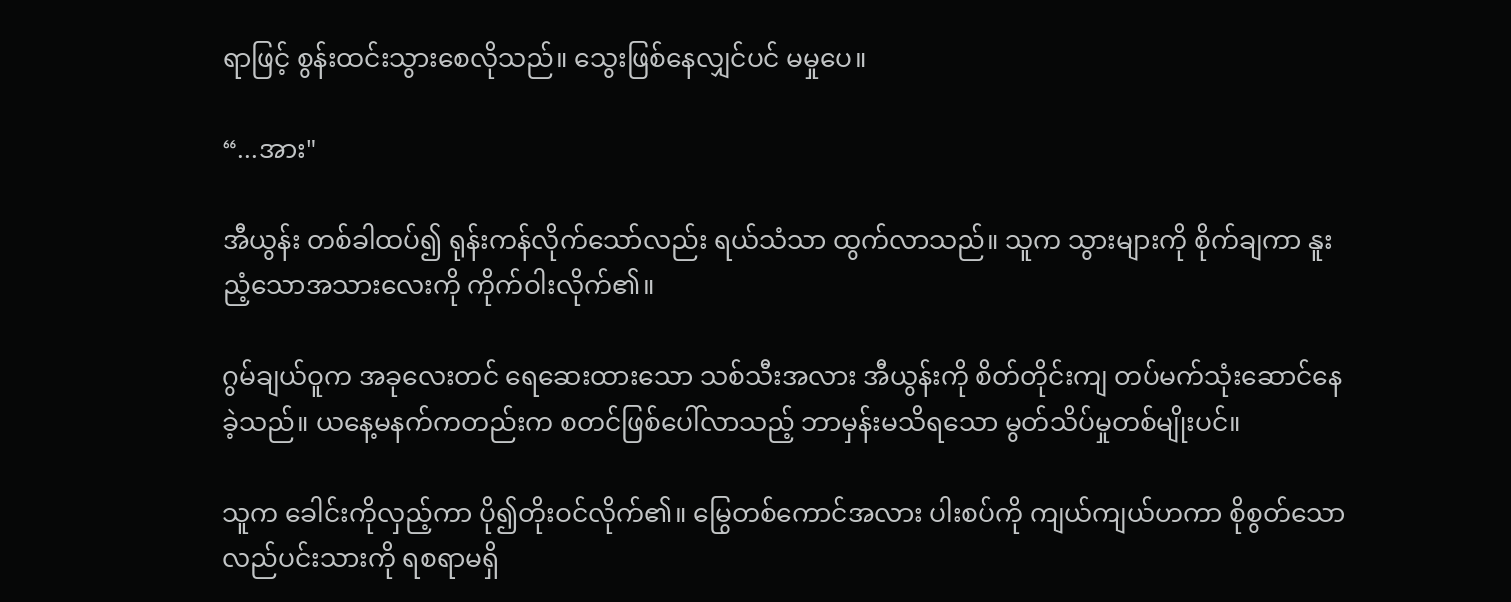ရာဖြင့် စွန်းထင်းသွားစေလိုသည်။ သွေးဖြစ်နေလျှင်ပင် မမှုပေ။

“...အား"

အီယွန်း တစ်ခါထပ်၍ ရုန်းကန်လိုက်သော်လည်း ရယ်သံသာ ထွက်လာသည်။ သူက သွားများကို စိုက်ချကာ နူးညံ့သောအသားလေးကို ကိုက်ဝါးလိုက်၏။

ဂွမ်ချယ်ဝူက အခုလေးတင် ရေဆေးထားသော သစ်သီးအလား အီယွန်းကို စိတ်တိုင်းကျ တပ်မက်သုံးဆောင်နေခဲ့သည်။ ယနေ့မနက်ကတည်းက စတင်ဖြစ်ပေါ်လာသည့် ဘာမှန်းမသိရသော မွတ်သိပ်မှုတစ်မျိုးပင်။

သူက ခေါင်းကိုလှည့်ကာ ပို၍တိုးဝင်လိုက်၏။ မြွေတစ်ကောင်အလား ပါးစပ်ကို ကျယ်ကျယ်ဟကာ စိုစွတ်သော လည်ပင်းသားကို ရစရာမရှိ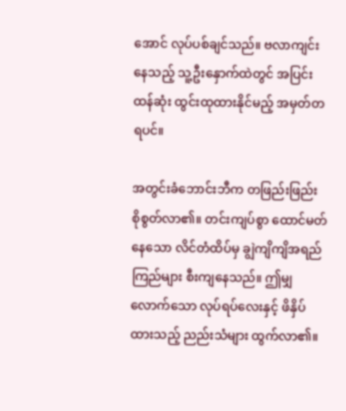အောင် လုပ်ပစ်ချင်သည်။ ဗလာကျင်းနေသည့် သူ့ဦးနှောက်ထဲတွင် အပြင်းထန်ဆုံး ထွင်းထုထားနိုင်မည့် အမှတ်တရပင်။

အတွင်းခံဘောင်းဘီက တဖြည်းဖြည်း စိုစွတ်လာ၏။ တင်းကျပ်စွာ ထောင်မတ်နေသော လိင်တံထိပ်မှ ချွဲကျိကျိအရည်ကြည်များ စီးကျနေသည်။ ဤမျှလောက်သော လုပ်ရပ်လေးနှင့် ဖိနှိပ်ထားသည့် ညည်းသံများ ထွက်လာ၏။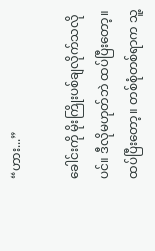“ဟား...”

ခေါင်းကို မိုးကြိုးပစ်ချလိုက်သလိုပင်။ ဒီလိုမဟုတ်ဘဲ ထပ်ပြီးတော့။ ထပ်ပြီးတော့။ တစ်စုံတစ်ရာက သူ့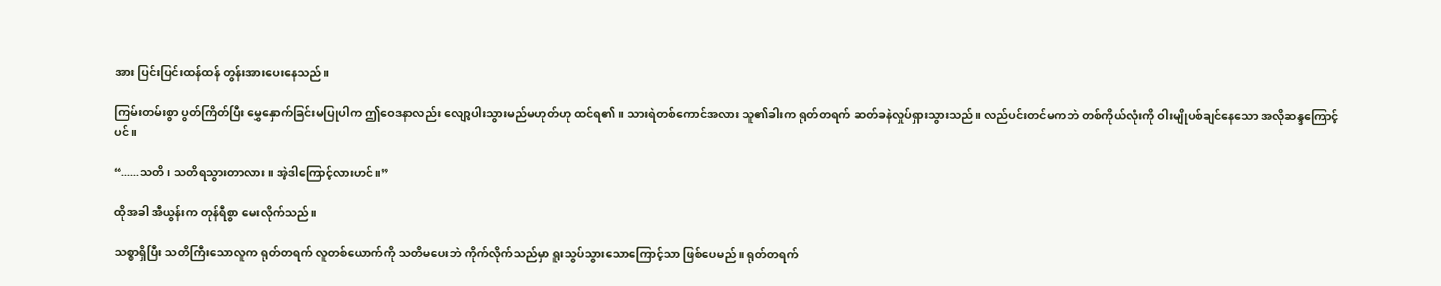အား ပြင်းပြင်းထန်ထန် တွန်းအားပေးနေသည်။

ကြမ်းတမ်းစွာ ပွတ်ကြိတ်ပြီး မွှေနှောက်ခြင်းမပြုပါက ဤဝေဒနာလည်း လျော့ပါးသွားမည်မဟုတ်ဟု ထင်ရ၏။ သားရဲတစ်ကောင်အလား သူ၏ခါးက ရုတ်တရက် ဆတ်ခနဲလှုပ်ရှားသွားသည်။ လည်ပင်းတင်မကဘဲ တစ်ကိုယ်လုံးကို ဝါးမျိုပစ်ချင်နေသော အလိုဆန္ဒကြောင့်ပင်။

“......သတိ၊ သတိရသွားတာလား။ အဲ့ဒါကြောင့်လားဟင်။”

ထိုအခါ အီယွန်းက တုန်ရီစွာ မေးလိုက်သည်။

သစ္စာရှိပြီး သတိကြီးသောလူက ရုတ်တရက် လူတစ်ယောက်ကို သတိမပေးဘဲ ကိုက်လိုက်သည်မှာ ရူးသွပ်သွားသောကြောင့်သာ ဖြစ်ပေမည်။ ရုတ်တရက်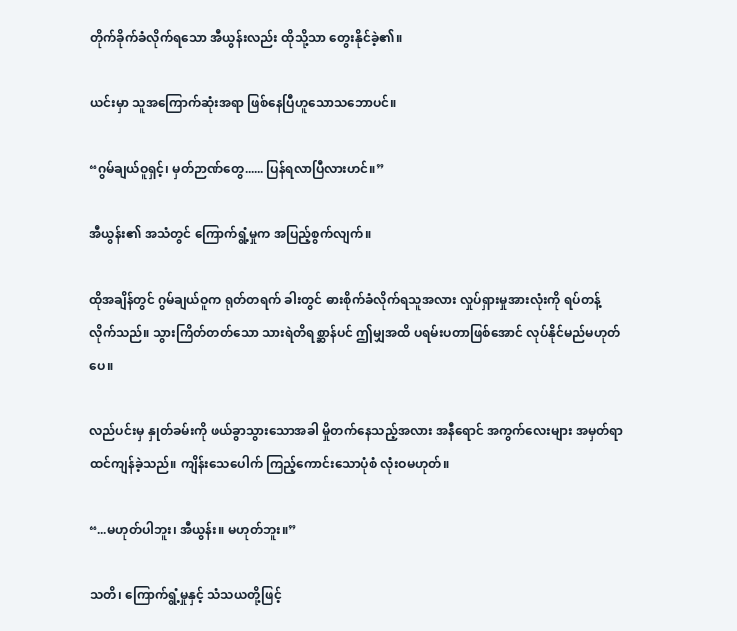တိုက်ခိုက်ခံလိုက်ရသော အီယွန်းလည်း ထိုသို့သာ တွေးနိုင်ခဲ့၏။

ယင်းမှာ သူအကြောက်ဆုံးအရာ ဖြစ်နေပြီဟူသောသဘောပင်။

“ဂွမ်ချယ်ဝူရှင့်၊ မှတ်ဉာဏ်တွေ...... ပြန်ရလာပြီလားဟင်။”

အီယွန်း၏ အသံတွင် ကြောက်ရွံ့မှုက အပြည့်စွက်လျက်။

ထိုအချိန်တွင် ဂွမ်ချယ်ဝူက ရုတ်တရက် ခါးတွင် ဓားစိုက်ခံလိုက်ရသူအလား လှုပ်ရှားမှုအားလုံးကို ရပ်တန့်လိုက်သည်။ သွားကြိတ်တတ်သော သားရဲတိရစ္ဆာန်ပင် ဤမျှအထိ ပရမ်းပတာဖြစ်အောင် လုပ်နိုင်မည်မဟုတ်ပေ။

လည်ပင်းမှ နှုတ်ခမ်းကို ဖယ်ခွာသွားသောအခါ မှိုတက်နေသည့်အလား အနီရောင် အကွက်လေးများ အမှတ်ရာထင်ကျန်ခဲ့သည်။ ကျိန်းသေပေါက် ကြည့်ကောင်းသောပုံစံ လုံးဝမဟုတ်။

“...မဟုတ်ပါဘူး၊ အီယွန်း။ မဟုတ်ဘူး။”

သတိ၊ ကြောက်ရွံ့မှုနှင့် သံသယတို့ဖြင့်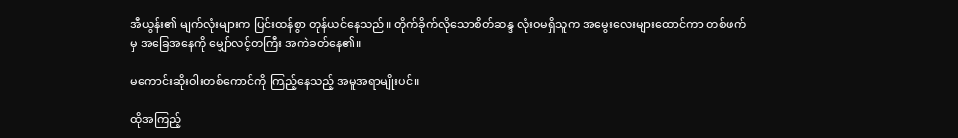အီယွန်း၏ မျက်လုံးများက ပြင်းထန်စွာ တုန်ယင်နေသည်။ တိုက်ခိုက်လိုသောစိတ်ဆန္ဒ လုံးဝမရှိသူက အမွေးလေးများထောင်ကာ တစ်ဖက်မှ အခြေအနေကို မျှော်လင့်တကြီး အကဲခတ်နေ၏။

မကောင်းဆိုးဝါးတစ်ကောင်ကို ကြည့်နေသည့် အမူအရာမျိုးပင်။

ထိုအကြည့်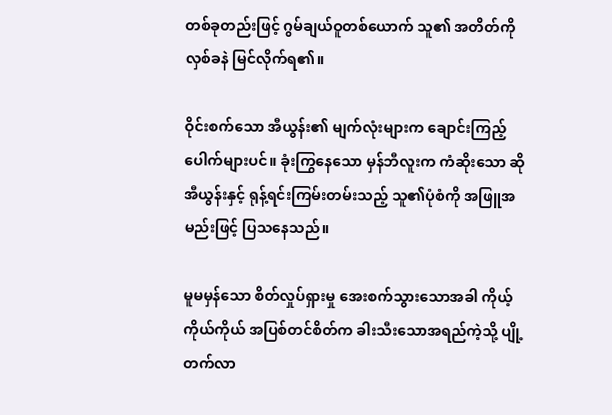တစ်ခုတည်းဖြင့် ဂွမ်ချယ်ဝူတစ်ယောက် သူ၏ အတိတ်ကို လှစ်ခနဲ မြင်လိုက်ရ၏။

ဝိုင်းစက်သော အီယွန်း၏ မျက်လုံးများက ချောင်းကြည့်ပေါက်များပင်။ ခုံးကြွနေသော မှန်ဘီလူးက ကံဆိုးသော ဆိုအီယွန်းနှင့် ရုန့်ရင်းကြမ်းတမ်းသည့် သူ၏ပုံစံကို အဖြူအမည်းဖြင့် ပြသနေသည်။

မူမမှန်သော စိတ်လှုပ်ရှားမှု အေးစက်သွားသောအခါ ကိုယ့်ကိုယ်ကိုယ် အပြစ်တင်စိတ်က ခါးသီးသောအရည်ကဲ့သို့ ပျို့တက်လာ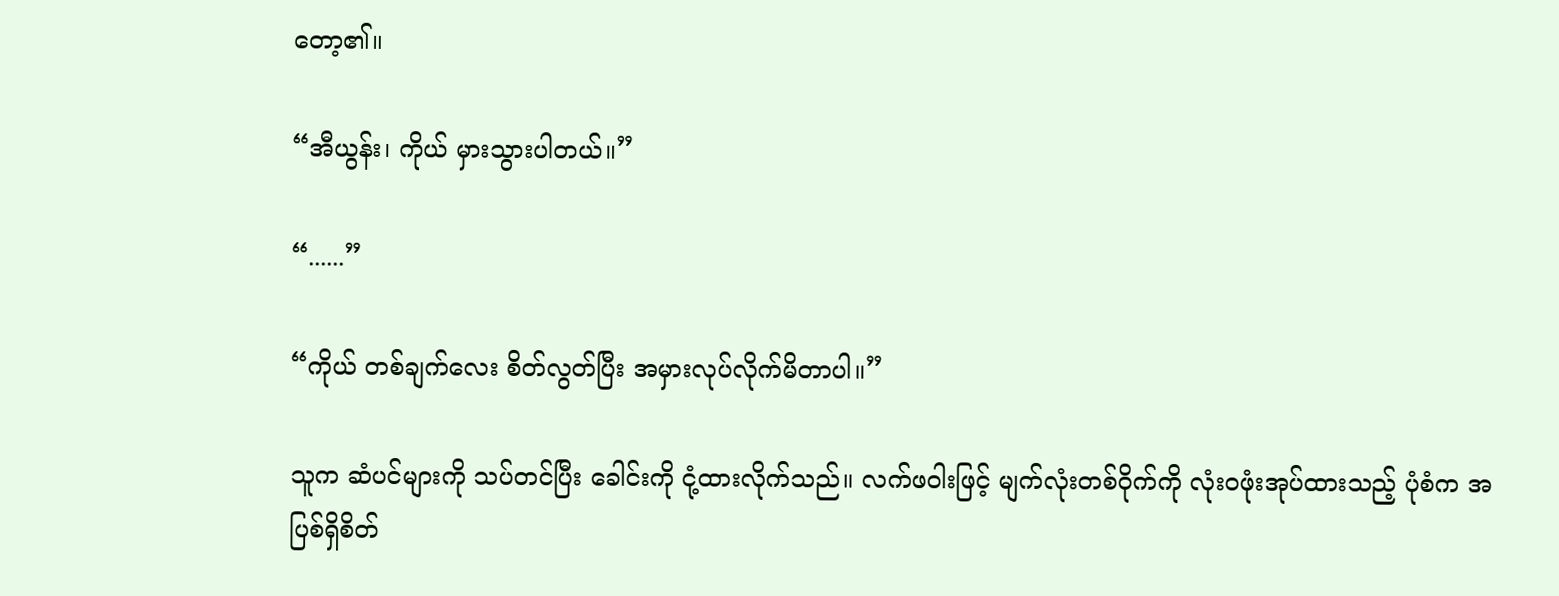တော့၏။

“အီယွန်း၊ ကိုယ် မှားသွားပါတယ်။”

“......”

“ကိုယ် တစ်ချက်လေး စိတ်လွတ်ပြီး အမှားလုပ်လိုက်မိတာပါ။”

သူက ဆံပင်များကို သပ်တင်ပြီး ခေါင်းကို ငုံ့ထားလိုက်သည်။ လက်ဖဝါးဖြင့် မျက်လုံးတစ်ဝိုက်ကို လုံးဝဖုံးအုပ်ထားသည့် ပုံစံက အပြစ်ရှိစိတ်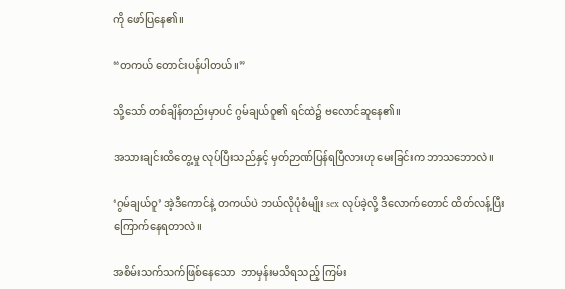ကို ဖော်ပြနေ၏။

“တကယ် တောင်းပန်ပါတယ်။”

သို့သော် တစ်ချိန်တည်းမှာပင် ဂွမ်ချယ်ဝူ၏ ရင်ထဲ၌ ဗလောင်ဆူနေ၏။

အသားချင်းထိတွေ့မှု လုပ်ပြီးသည်နှင့် မှတ်ဉာဏ်ပြန်ရပြီလားဟု မေးခြင်းက ဘာသဘောလဲ။

‘ဂွမ်ချယ်ဝူ’ အဲ့ဒီကောင်နဲ့ တကယ်ပဲ ဘယ်လိုပုံစံမျိုး sex လုပ်ခဲ့လို့ ဒီလောက်တောင် ထိတ်လန့်ပြီး ကြောက်နေရတာလဲ။

အစိမ်းသက်သက်ဖြစ်နေသော  ဘာမှန်းမသိရသည့် ကြမ်း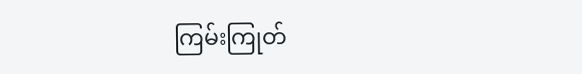ကြမ်းကြုတ်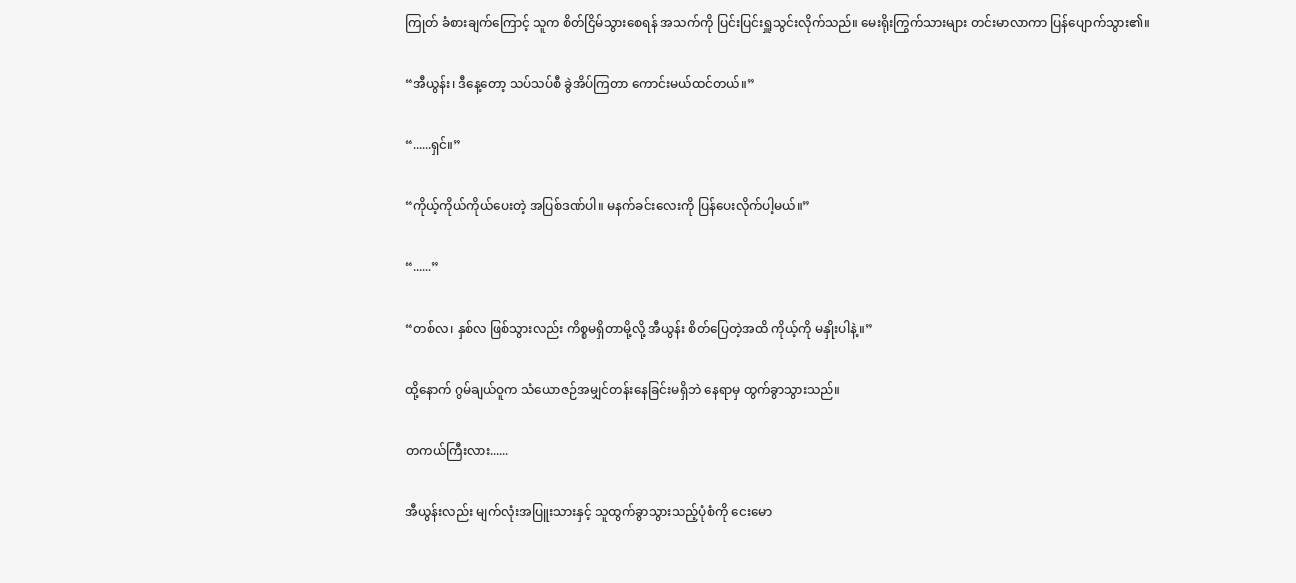ကြုတ် ခံစားချက်ကြောင့် သူက စိတ်ငြိမ်သွားစေရန် အသက်ကို ပြင်းပြင်းရှူသွင်းလိုက်သည်။ မေးရိုးကြွက်သားများ တင်းမာလာကာ ပြန်ပျောက်သွား၏။

“အီယွန်း၊ ဒီနေ့တော့ သပ်သပ်စီ ခွဲအိပ်ကြတာ ကောင်းမယ်ထင်တယ်။”

“......ရှင်။”

“ကိုယ့်ကိုယ်ကိုယ်ပေးတဲ့ အပြစ်ဒဏ်ပါ။ မနက်ခင်းလေးကို ပြန်ပေးလိုက်ပါ့မယ်။”

“......”

“တစ်လ၊ နှစ်လ ဖြစ်သွားလည်း ကိစ္စမရှိတာမို့လို့ အီယွန်း စိတ်ပြေတဲ့အထိ ကိုယ့်ကို မနှိုးပါနဲ့။”

ထို့နောက် ဂွမ်ချယ်ဝူက သံယောဇဉ်အမျှင်တန်းနေခြင်းမရှိဘဲ နေရာမှ ထွက်ခွာသွားသည်။

တကယ်ကြီးလား......

အီယွန်းလည်း မျက်လုံးအပြူးသားနှင့် သူထွက်ခွာသွားသည့်ပုံစံကို ငေးမော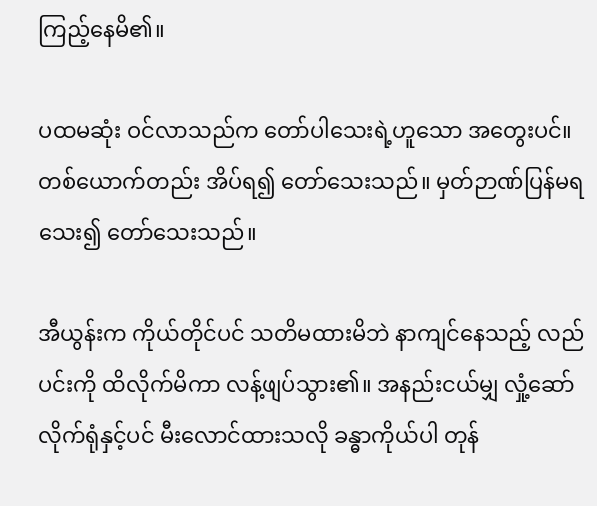ကြည့်နေမိ၏။

ပထမဆုံး ဝင်လာသည်က တော်ပါသေးရဲ့ဟူသော အတွေးပင်။ တစ်ယောက်တည်း အိပ်ရ၍ တော်သေးသည်။ မှတ်ဉာဏ်ပြန်မရသေး၍ တော်သေးသည်။

အီယွန်းက ကိုယ်တိုင်ပင် သတိမထားမိဘဲ နာကျင်နေသည့် လည်ပင်းကို ထိလိုက်မိကာ လန့်ဖျပ်သွား၏။ အနည်းငယ်မျှ လှုံ့ဆော်လိုက်ရုံနှင့်ပင် မီးလောင်ထားသလို ခန္ဓာကိုယ်ပါ တုန်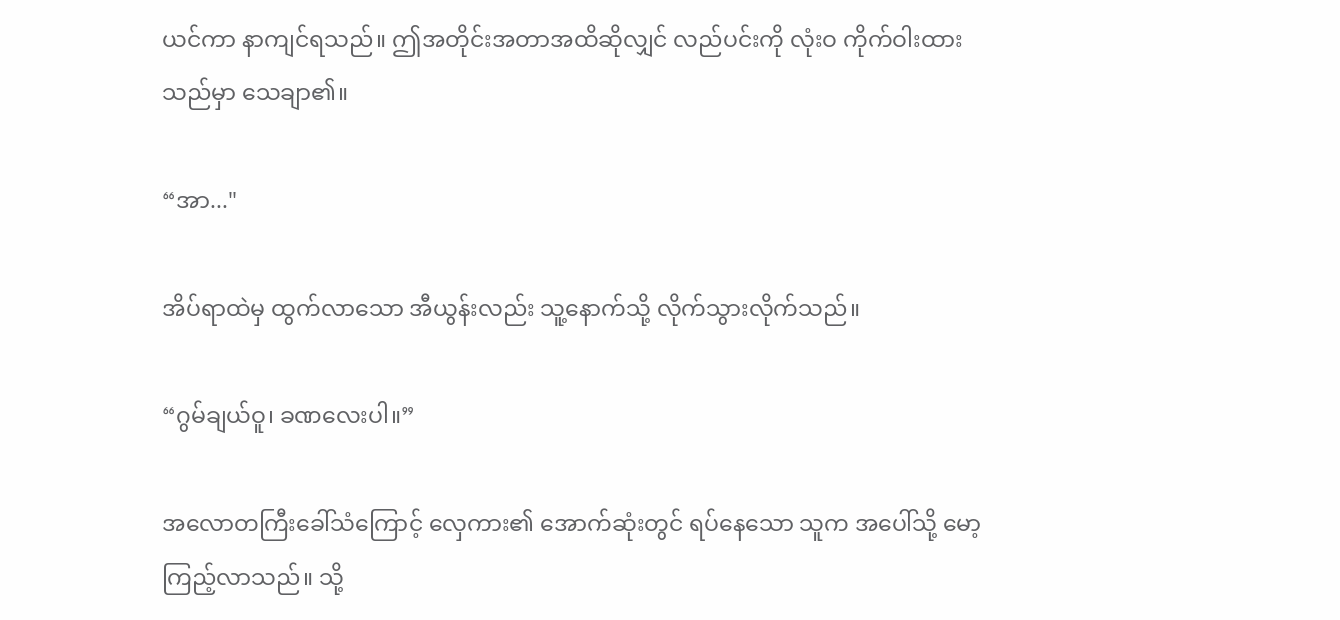ယင်ကာ နာကျင်ရသည်။ ဤအတိုင်းအတာအထိဆိုလျှင် လည်ပင်းကို လုံးဝ ကိုက်ဝါးထားသည်မှာ သေချာ၏။

“အာ..."

အိပ်ရာထဲမှ ထွက်လာသော အီယွန်းလည်း သူ့နောက်သို့ လိုက်သွားလိုက်သည်။

“ဂွမ်ချယ်ဝူ၊ ခဏလေးပါ။”

အလောတကြီးခေါ်သံကြောင့် လှေကား၏ အောက်ဆုံးတွင် ရပ်နေသော သူက အပေါ်သို့ မော့ကြည့်လာသည်။ သို့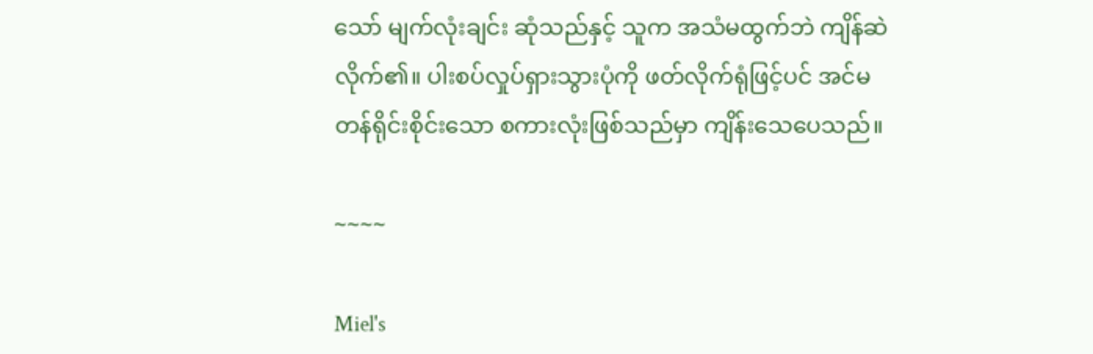သော် မျက်လုံးချင်း ဆုံသည်နှင့် သူက အသံမထွက်ဘဲ ကျိန်ဆဲလိုက်၏။ ပါးစပ်လှုပ်ရှားသွားပုံကို ဖတ်လိုက်ရုံဖြင့်ပင် အင်မတန်ရိုင်းစိုင်းသော စကားလုံးဖြစ်သည်မှာ ကျိန်းသေပေသည်။

~~~~

Miel's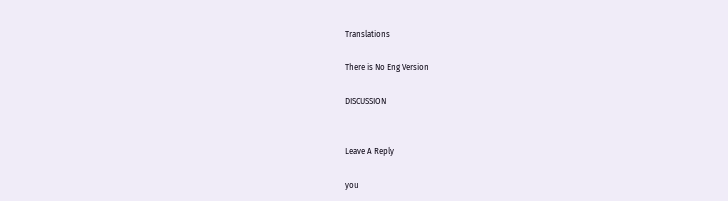Translations

There is No Eng Version

DISCUSSION


Leave A Reply

you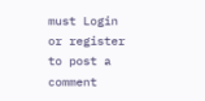must Login or register to post a comment